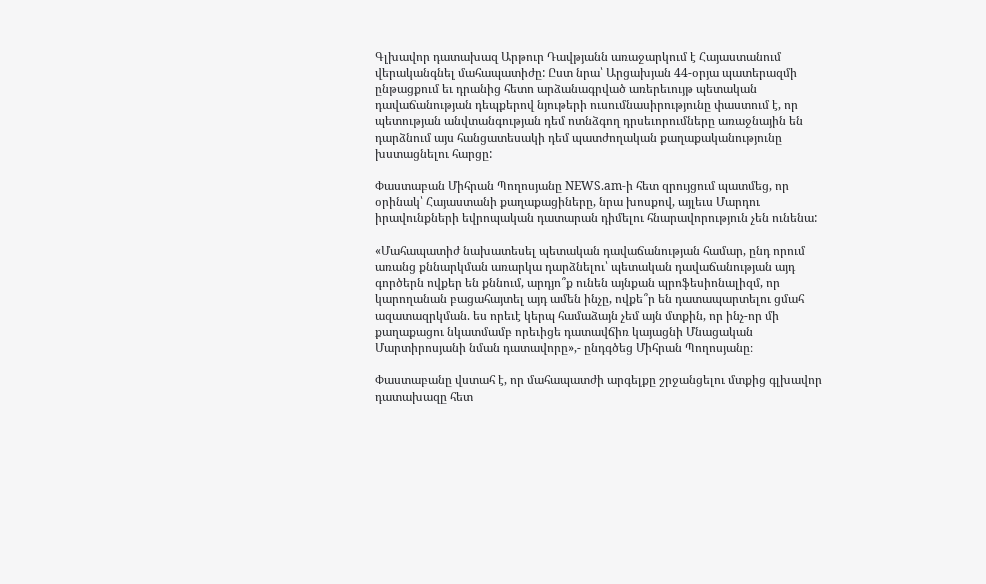Գլխավոր դատախազ Արթուր Դավթյանն առաջարկում է Հայաստանում վերականգնել մահապատիժը: Ըստ նրա՝ Արցախյան 44-օրյա պատերազմի ընթացքում եւ դրանից հետո արձանագրված առերեւույթ պետական դավաճանության դեպքերով նյութերի ուսումնասիրությունը փաստում է, որ պետության անվտանգության դեմ ոտնձգող դրսեւորումները առաջնային են դարձնում այս հանցատեսակի դեմ պատժողական քաղաքականությունը խստացնելու հարցը:

Փաստաբան Միհրան Պողոսյանը NEWS.am-ի հետ զրույցում պատմեց, որ օրինակ՝ Հայաստանի քաղաքացիները, նրա խոսքով, այլեւս Մարդու իրավունքների եվրոպական դատարան դիմելու հնարավորություն չեն ունենա:

«Մահապատիժ նախատեսել պետական դավաճանության համար, ընդ որում առանց քննարկման առարկա դարձնելու՝ պետական դավաճանության այդ գործերն ովքեր են քննում, արդյո՞ք ունեն այնքան պրոֆեսիոնալիզմ, որ կարողանան բացահայտել այդ ամեն ինչը, ովքե՞ր են դատապարտելու ցմահ ազատազրկման. ես որեւէ կերպ համաձայն չեմ այն մտքին, որ ինչ-որ մի քաղաքացու նկատմամբ որեւիցե դատավճիռ կայացնի Մնացական Մարտիրոսյանի նման դատավորը»,- ընդգծեց Միհրան Պողոսյանը։

Փաստաբանը վստահ է, որ մահապատժի արգելքը շրջանցելու մտքից գլխավոր դատախազը հետ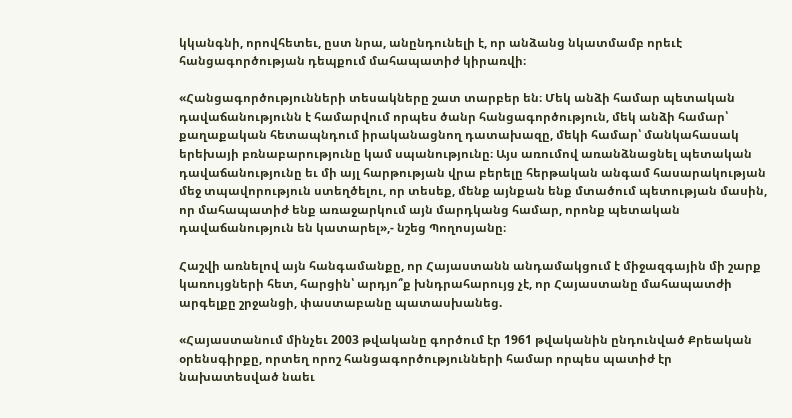կկանգնի, որովհետեւ, ըստ նրա, անընդունելի է, որ անձանց նկատմամբ որեւէ հանցագործության դեպքում մահապատիժ կիրառվի։

«Հանցագործությունների տեսակները շատ տարբեր են։ Մեկ անձի համար պետական դավաճանությունն է համարվում որպես ծանր հանցագործություն, մեկ անձի համար՝ քաղաքական հետապնդում իրականացնող դատախազը, մեկի համար՝ մանկահասակ երեխայի բռնաբարությունը կամ սպանությունը։ Այս առումով առանձնացնել պետական դավաճանությունը եւ մի այլ հարթության վրա բերելը հերթական անգամ հասարակության մեջ տպավորություն ստեղծելու, որ տեսեք, մենք այնքան ենք մտածում պետության մասին, որ մահապատիժ ենք առաջարկում այն մարդկանց համար, որոնք պետական դավաճանություն են կատարել»,- նշեց Պողոսյանը։

Հաշվի առնելով այն հանգամանքը, որ Հայաստանն անդամակցում է միջազգային մի շարք կառույցների հետ, հարցին՝ արդյո՞ք խնդրահարույց չէ, որ Հայաստանը մահապատժի արգելքը շրջանցի, փաստաբանը պատասխանեց.

«Հայաստանում մինչեւ 2003 թվականը գործում էր 1961 թվականին ընդունված Քրեական օրենսգիրքը, որտեղ որոշ հանցագործությունների համար որպես պատիժ էր նախատեսված նաեւ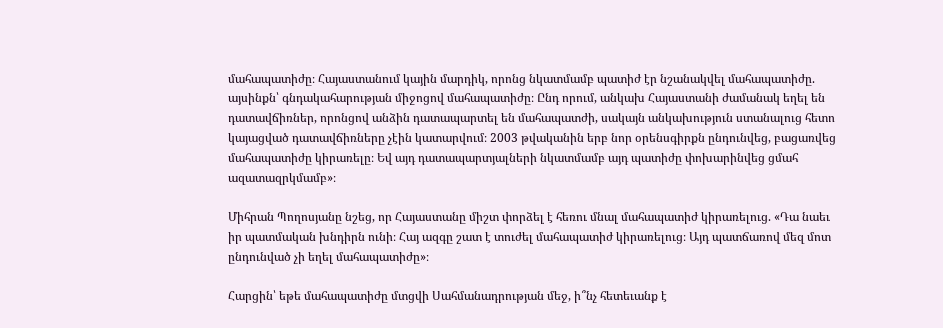մահապատիժը։ Հայաստանում կային մարդիկ, որոնց նկատմամբ պատիժ էր նշանակվել մահապատիժը. այսինքն՝ գնդակահարության միջոցով մահապատիժը։ Ընդ որում, անկախ Հայաստանի ժամանակ եղել են դատավճիռներ, որոնցով անձին դատապարտել են մահապատժի, սակայն անկախություն ստանալուց հետո կայացված դատավճիռները չէին կատարվում։ 2003 թվականին երբ նոր օրենսգիրքն ընդունվեց, բացառվեց մահապատիժը կիրառելը։ Եվ այդ դատապարտյալների նկատմամբ այդ պատիժը փոխարինվեց ցմահ ազատազրկմամբ»։

Միհրան Պողոսյանը նշեց, որ Հայաստանը միշտ փորձել է հեռու մնալ մահապատիժ կիրառելուց. «Դա նաեւ իր պատմական խնդիրն ունի։ Հայ ազգը շատ է տուժել մահապատիժ կիրառելուց։ Այդ պատճառով մեզ մոտ ընդունված չի եղել մահապատիժը»։

Հարցին՝ եթե մահապատիժը մտցվի Սահմանադրության մեջ, ի՞նչ հետեւանք է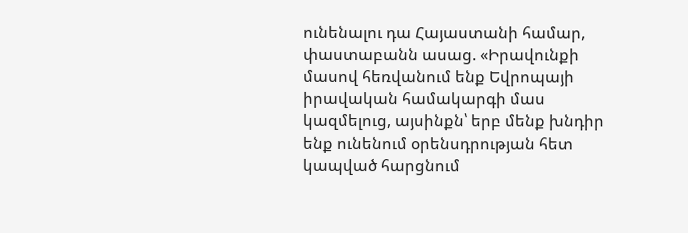ունենալու դա Հայաստանի համար, փաստաբանն ասաց. «Իրավունքի մասով հեռվանում ենք Եվրոպայի իրավական համակարգի մաս կազմելուց, այսինքն՝ երբ մենք խնդիր ենք ունենում օրենսդրության հետ կապված հարցնում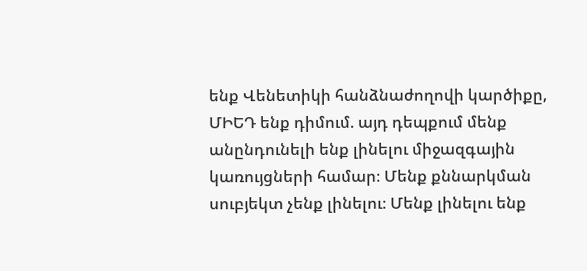ենք Վենետիկի հանձնաժողովի կարծիքը, ՄԻԵԴ ենք դիմում. այդ դեպքում մենք անընդունելի ենք լինելու միջազգային կառույցների համար։ Մենք քննարկման սուբյեկտ չենք լինելու։ Մենք լինելու ենք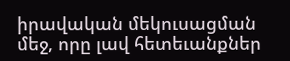իրավական մեկուսացման մեջ, որը լավ հետեւանքներ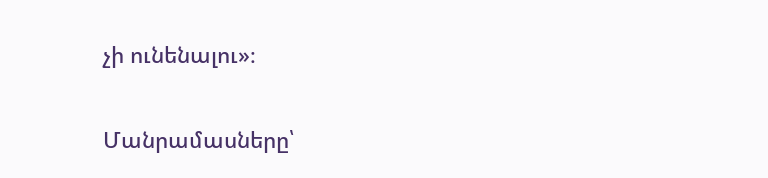չի ունենալու»։

Մանրամասները՝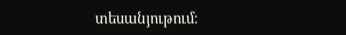տեսանյութում։